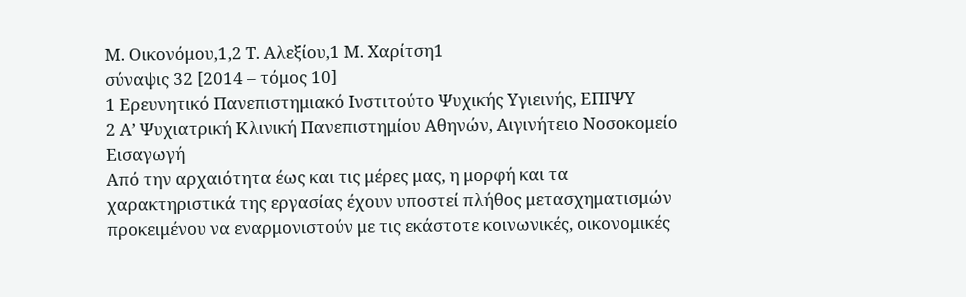Μ. Οικονόμου,1,2 Τ. Αλεξίου,1 Μ. Χαρίτση1
σύναψις 32 [2014 – τόμος 10]
1 Ερευνητικό Πανεπιστημιακό Ινστιτούτο Ψυχικής Υγιεινής, ΕΠΙΨΥ
2 Α’ Ψυχιατρική Κλινική Πανεπιστημίου Αθηνών, Αιγινήτειο Νοσοκομείο
Εισαγωγή
Από την αρχαιότητα έως και τις μέρες μας, η μορφή και τα χαρακτηριστικά της εργασίας έχουν υποστεί πλήθος μετασχηματισμών προκειμένου να εναρμονιστούν με τις εκάστοτε κοινωνικές, οικονομικές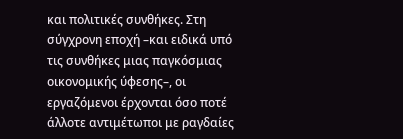και πολιτικές συνθήκες. Στη σύγχρονη εποχή –και ειδικά υπό τις συνθήκες μιας παγκόσμιας οικονομικής ύφεσης–, οι εργαζόμενοι έρχονται όσο ποτέ άλλοτε αντιμέτωποι με ραγδαίες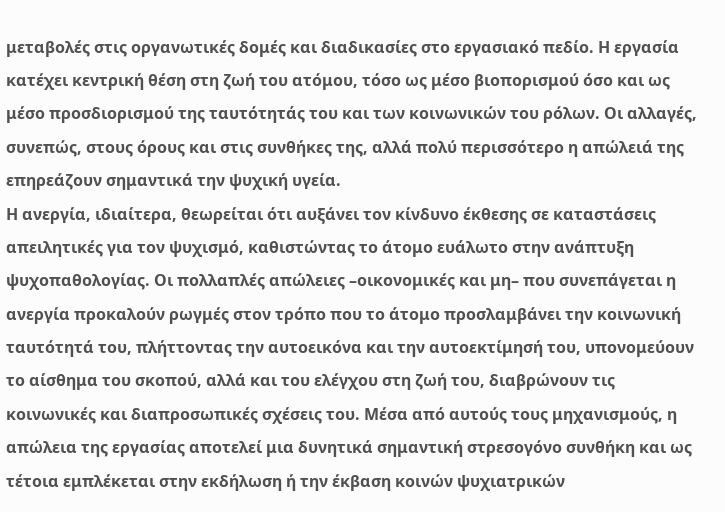μεταβολές στις οργανωτικές δομές και διαδικασίες στο εργασιακό πεδίο. Η εργασία κατέχει κεντρική θέση στη ζωή του ατόμου, τόσο ως μέσο βιοπορισμού όσο και ως μέσο προσδιορισμού της ταυτότητάς του και των κοινωνικών του ρόλων. Οι αλλαγές, συνεπώς, στους όρους και στις συνθήκες της, αλλά πολύ περισσότερο η απώλειά της επηρεάζουν σημαντικά την ψυχική υγεία.
Η ανεργία, ιδιαίτερα, θεωρείται ότι αυξάνει τον κίνδυνο έκθεσης σε καταστάσεις απειλητικές για τον ψυχισμό, καθιστώντας το άτομο ευάλωτο στην ανάπτυξη ψυχοπαθολογίας. Οι πολλαπλές απώλειες –οικονομικές και μη– που συνεπάγεται η ανεργία προκαλούν ρωγμές στον τρόπο που το άτομο προσλαμβάνει την κοινωνική ταυτότητά του, πλήττοντας την αυτοεικόνα και την αυτοεκτίμησή του, υπονομεύουν το αίσθημα του σκοπού, αλλά και του ελέγχου στη ζωή του, διαβρώνουν τις κοινωνικές και διαπροσωπικές σχέσεις του. Μέσα από αυτούς τους μηχανισμούς, η απώλεια της εργασίας αποτελεί μια δυνητικά σημαντική στρεσογόνο συνθήκη και ως τέτοια εμπλέκεται στην εκδήλωση ή την έκβαση κοινών ψυχιατρικών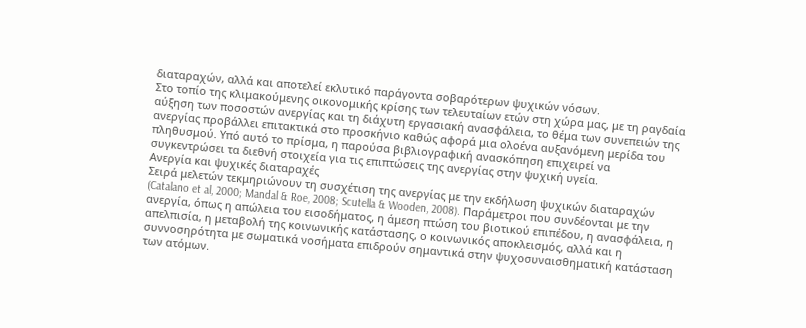διαταραχών, αλλά και αποτελεί εκλυτικό παράγοντα σοβαρότερων ψυχικών νόσων.
Στο τοπίο της κλιμακούμενης οικονομικής κρίσης των τελευταίων ετών στη χώρα μας, με τη ραγδαία αύξηση των ποσοστών ανεργίας και τη διάχυτη εργασιακή ανασφάλεια, το θέμα των συνεπειών της ανεργίας προβάλλει επιτακτικά στο προσκήνιο καθώς αφορά μια ολοένα αυξανόμενη μερίδα του πληθυσμού. Υπό αυτό το πρίσμα, η παρούσα βιβλιογραφική ανασκόπηση επιχειρεί να συγκεντρώσει τα διεθνή στοιχεία για τις επιπτώσεις της ανεργίας στην ψυχική υγεία.
Ανεργία και ψυχικές διαταραχές
Σειρά μελετών τεκμηριώνουν τη συσχέτιση της ανεργίας με την εκδήλωση ψυχικών διαταραχών (Catalano et al, 2000; Mandal & Roe, 2008; Scutella & Wooden, 2008). Παράμετροι που συνδέονται με την ανεργία, όπως η απώλεια του εισοδήματος, η άμεση πτώση του βιοτικού επιπέδου, η ανασφάλεια, η απελπισία, η μεταβολή της κοινωνικής κατάστασης, ο κοινωνικός αποκλεισμός, αλλά και η συννοσηρότητα με σωματικά νοσήματα επιδρούν σημαντικά στην ψυχοσυναισθηματική κατάσταση των ατόμων.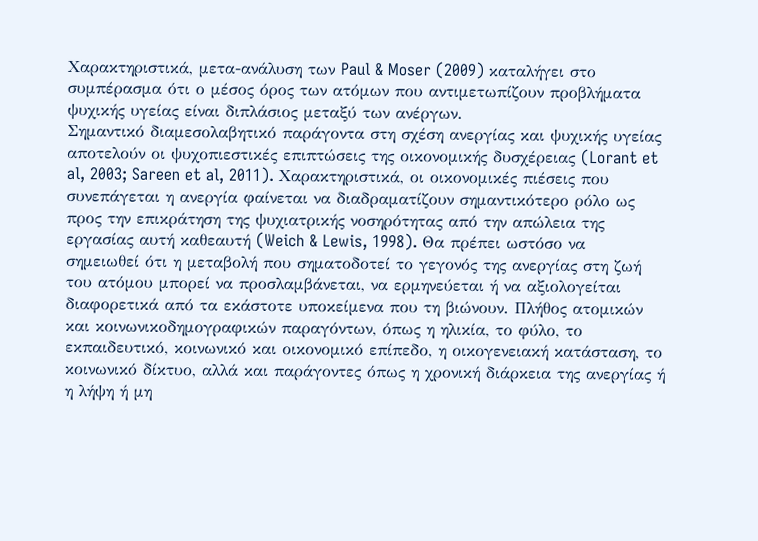Χαρακτηριστικά, μετα-ανάλυση των Paul & Moser (2009) καταλήγει στο συμπέρασμα ότι ο μέσος όρος των ατόμων που αντιμετωπίζουν προβλήματα ψυχικής υγείας είναι διπλάσιος μεταξύ των ανέργων.
Σημαντικό διαμεσολαβητικό παράγοντα στη σχέση ανεργίας και ψυχικής υγείας αποτελούν οι ψυχοπιεστικές επιπτώσεις της οικονομικής δυσχέρειας (Lorant et al, 2003; Sareen et al, 2011). Χαρακτηριστικά, οι οικονομικές πιέσεις που συνεπάγεται η ανεργία φαίνεται να διαδραματίζουν σημαντικότερο ρόλο ως προς την επικράτηση της ψυχιατρικής νοσηρότητας από την απώλεια της εργασίας αυτή καθεαυτή (Weich & Lewis, 1998). Θα πρέπει ωστόσο να σημειωθεί ότι η μεταβολή που σηματοδοτεί το γεγονός της ανεργίας στη ζωή του ατόμου μπορεί να προσλαμβάνεται, να ερμηνεύεται ή να αξιολογείται διαφορετικά από τα εκάστοτε υποκείμενα που τη βιώνουν. Πλήθος ατομικών και κοινωνικοδημογραφικών παραγόντων, όπως η ηλικία, το φύλο, το εκπαιδευτικό, κοινωνικό και οικονομικό επίπεδο, η οικογενειακή κατάσταση, το κοινωνικό δίκτυο, αλλά και παράγοντες όπως η χρονική διάρκεια της ανεργίας ή η λήψη ή μη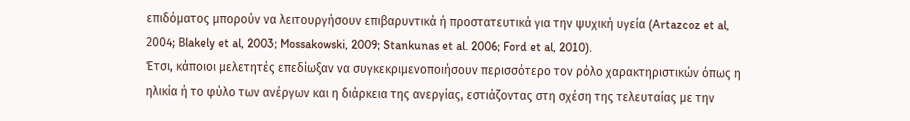επιδόματος μπορούν να λειτουργήσουν επιβαρυντικά ή προστατευτικά για την ψυχική υγεία (Artazcoz et al, 2004; Βlakely et al, 2003; Mossakowski, 2009; Stankunas et al. 2006; Ford et al, 2010).
Έτσι, κάποιοι μελετητές επεδίωξαν να συγκεκριμενοποιήσουν περισσότερο τον ρόλο χαρακτηριστικών όπως η ηλικία ή το φύλο των ανέργων και η διάρκεια της ανεργίας, εστιάζοντας στη σχέση της τελευταίας με την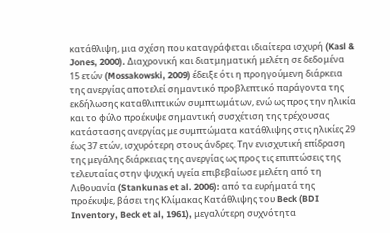κατάθλιψη, μια σχέση που καταγράφεται ιδιαίτερα ισχυρή (Kasl & Jones, 2000). Διαχρονική και διατμηματική μελέτη σε δεδομένα 15 ετών (Mossakowski, 2009) έδειξε ότι η προηγούμενη διάρκεια της ανεργίας αποτελεί σημαντικό προβλεπτικό παράγοντα της εκδήλωσης καταθλιπτικών συμπτωμάτων, ενώ ως προς την ηλικία και το φύλο προέκυψε σημαντική συσχέτιση της τρέχουσας κατάστασης ανεργίας με συμπτώματα κατάθλιψης στις ηλικίες 29 έως 37 ετών, ισχυρότερη στους άνδρες. Την ενισχυτική επίδραση της μεγάλης διάρκειας της ανεργίας ως προς τις επιπτώσεις της τελευταίας στην ψυχική υγεία επιβεβαίωσε μελέτη από τη Λιθουανία (Stankunas et al. 2006): από τα ευρήματά της προέκυψε, βάσει της Κλίμακας Κατάθλιψης του Beck (BDI Inventory, Beck et al, 1961), μεγαλύτερη συχνότητα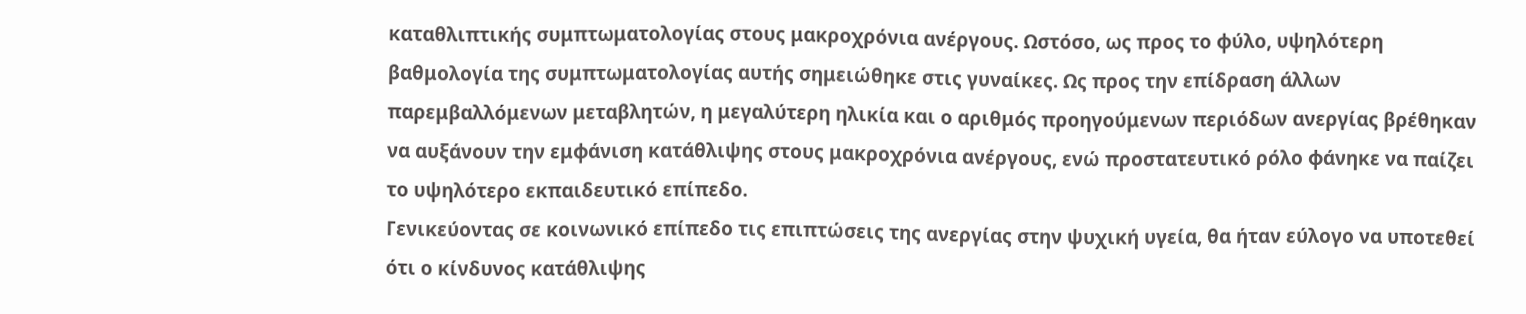καταθλιπτικής συμπτωματολογίας στους μακροχρόνια ανέργους. Ωστόσο, ως προς το φύλο, υψηλότερη βαθμολογία της συμπτωματολογίας αυτής σημειώθηκε στις γυναίκες. Ως προς την επίδραση άλλων παρεμβαλλόμενων μεταβλητών, η μεγαλύτερη ηλικία και ο αριθμός προηγούμενων περιόδων ανεργίας βρέθηκαν να αυξάνουν την εμφάνιση κατάθλιψης στους μακροχρόνια ανέργους, ενώ προστατευτικό ρόλο φάνηκε να παίζει το υψηλότερο εκπαιδευτικό επίπεδο.
Γενικεύοντας σε κοινωνικό επίπεδο τις επιπτώσεις της ανεργίας στην ψυχική υγεία, θα ήταν εύλογο να υποτεθεί ότι ο κίνδυνος κατάθλιψης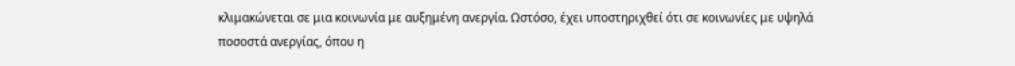κλιμακώνεται σε μια κοινωνία με αυξημένη ανεργία. Ωστόσο, έχει υποστηριχθεί ότι σε κοινωνίες με υψηλά ποσοστά ανεργίας, όπου η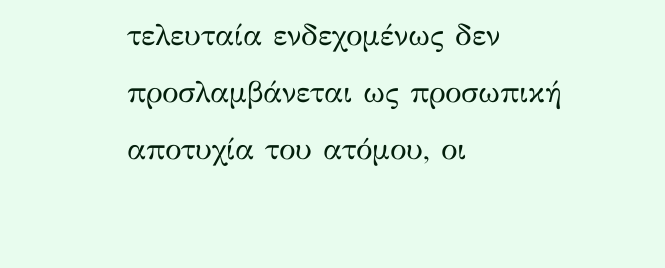τελευταία ενδεχομένως δεν προσλαμβάνεται ως προσωπική αποτυχία του ατόμου, οι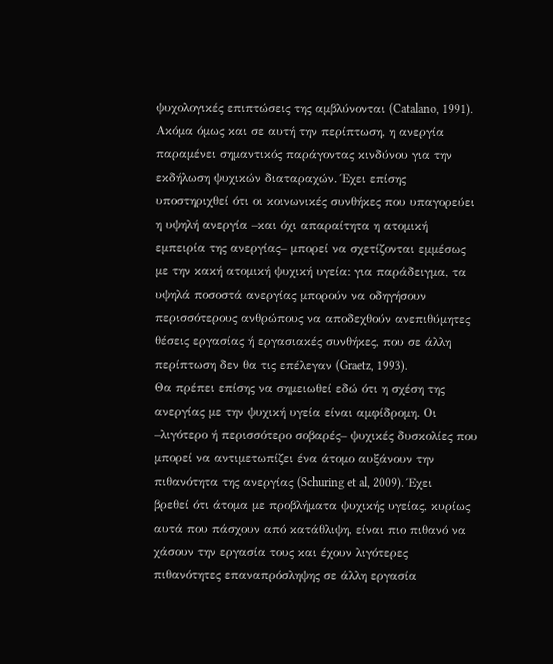ψυχολογικές επιπτώσεις της αμβλύνονται (Catalano, 1991). Ακόμα όμως και σε αυτή την περίπτωση, η ανεργία παραμένει σημαντικός παράγοντας κινδύνου για την εκδήλωση ψυχικών διαταραχών. Έχει επίσης υποστηριχθεί ότι οι κοινωνικές συνθήκες που υπαγορεύει η υψηλή ανεργία –και όχι απαραίτητα η ατομική εμπειρία της ανεργίας– μπορεί να σχετίζονται εμμέσως με την κακή ατομική ψυχική υγεία: για παράδειγμα, τα υψηλά ποσοστά ανεργίας μπορούν να οδηγήσουν περισσότερους ανθρώπους να αποδεχθούν ανεπιθύμητες θέσεις εργασίας ή εργασιακές συνθήκες, που σε άλλη περίπτωση δεν θα τις επέλεγαν (Graetz, 1993).
Θα πρέπει επίσης να σημειωθεί εδώ ότι η σχέση της ανεργίας με την ψυχική υγεία είναι αμφίδρομη. Οι –λιγότερο ή περισσότερο σοβαρές– ψυχικές δυσκολίες που μπορεί να αντιμετωπίζει ένα άτομο αυξάνουν την πιθανότητα της ανεργίας (Schuring et al, 2009). Έχει βρεθεί ότι άτομα με προβλήματα ψυχικής υγείας, κυρίως αυτά που πάσχουν από κατάθλιψη, είναι πιο πιθανό να χάσουν την εργασία τους και έχουν λιγότερες πιθανότητες επαναπρόσληψης σε άλλη εργασία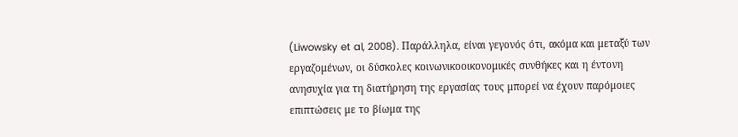(Liwowsky et al, 2008). Παράλληλα, είναι γεγονός ότι, ακόμα και μεταξύ των εργαζομένων, οι δύσκολες κοινωνικοοικονομικές συνθήκες και η έντονη ανησυχία για τη διατήρηση της εργασίας τους μπορεί να έχουν παρόμοιες επιπτώσεις με το βίωμα της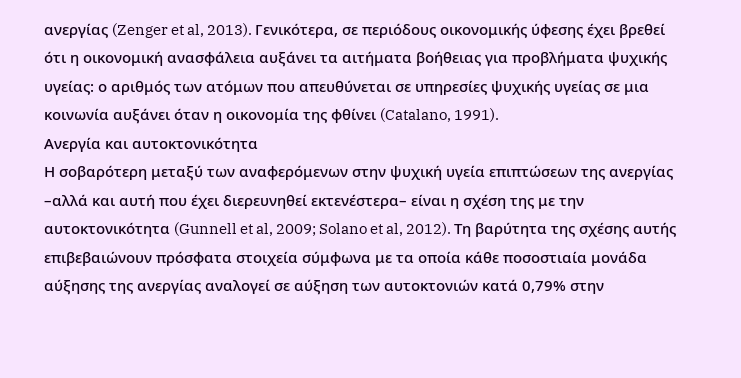ανεργίας (Zenger et al, 2013). Γενικότερα, σε περιόδους οικονομικής ύφεσης έχει βρεθεί ότι η οικονομική ανασφάλεια αυξάνει τα αιτήματα βοήθειας για προβλήματα ψυχικής υγείας: ο αριθμός των ατόμων που απευθύνεται σε υπηρεσίες ψυχικής υγείας σε μια κοινωνία αυξάνει όταν η οικονομία της φθίνει (Catalano, 1991).
Ανεργία και αυτοκτονικότητα
Η σοβαρότερη μεταξύ των αναφερόμενων στην ψυχική υγεία επιπτώσεων της ανεργίας –αλλά και αυτή που έχει διερευνηθεί εκτενέστερα– είναι η σχέση της με την αυτοκτονικότητα (Gunnell et al, 2009; Solano et al, 2012). Τη βαρύτητα της σχέσης αυτής επιβεβαιώνουν πρόσφατα στοιχεία σύμφωνα με τα οποία κάθε ποσοστιαία μονάδα αύξησης της ανεργίας αναλογεί σε αύξηση των αυτοκτονιών κατά 0,79% στην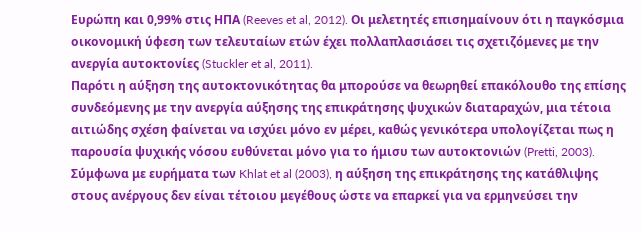Ευρώπη και 0,99% στις ΗΠΑ (Reeves et al, 2012). Οι μελετητές επισημαίνουν ότι η παγκόσμια οικονομική ύφεση των τελευταίων ετών έχει πολλαπλασιάσει τις σχετιζόμενες με την ανεργία αυτοκτονίες (Stuckler et al, 2011).
Παρότι η αύξηση της αυτοκτονικότητας θα μπορούσε να θεωρηθεί επακόλουθο της επίσης συνδεόμενης με την ανεργία αύξησης της επικράτησης ψυχικών διαταραχών, μια τέτοια αιτιώδης σχέση φαίνεται να ισχύει μόνο εν μέρει, καθώς γενικότερα υπολογίζεται πως η παρουσία ψυχικής νόσου ευθύνεται μόνο για το ήμισυ των αυτοκτονιών (Pretti, 2003). Σύμφωνα με ευρήματα των Khlat et al (2003), η αύξηση της επικράτησης της κατάθλιψης στους ανέργους δεν είναι τέτοιου μεγέθους ώστε να επαρκεί για να ερμηνεύσει την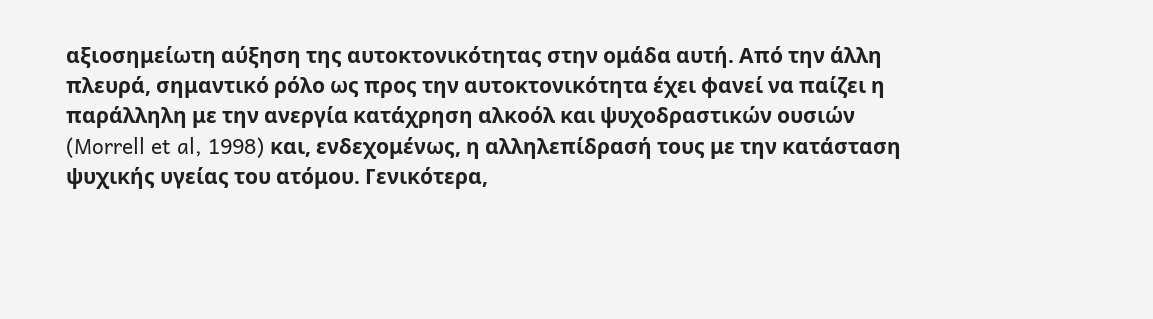αξιοσημείωτη αύξηση της αυτοκτονικότητας στην ομάδα αυτή. Από την άλλη πλευρά, σημαντικό ρόλο ως προς την αυτοκτονικότητα έχει φανεί να παίζει η παράλληλη με την ανεργία κατάχρηση αλκοόλ και ψυχοδραστικών ουσιών (Morrell et al, 1998) και, ενδεχομένως, η αλληλεπίδρασή τους με την κατάσταση ψυχικής υγείας του ατόμου. Γενικότερα,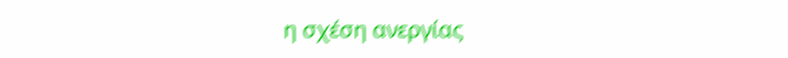η σχέση ανεργίας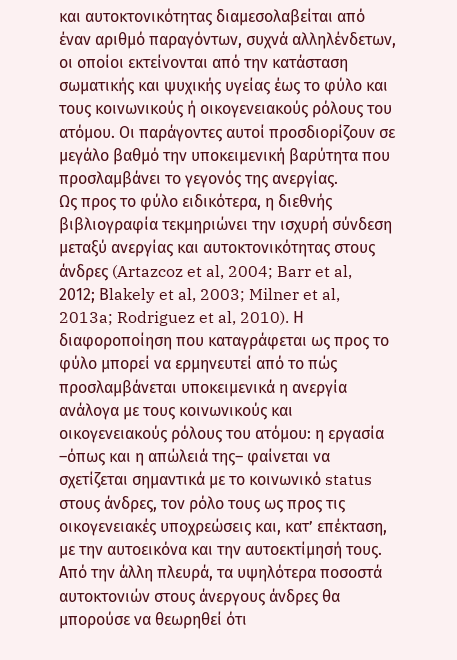και αυτοκτονικότητας διαμεσολαβείται από έναν αριθμό παραγόντων, συχνά αλληλένδετων, οι οποίοι εκτείνονται από την κατάσταση σωματικής και ψυχικής υγείας έως το φύλο και τους κοινωνικούς ή οικογενειακούς ρόλους του ατόμου. Οι παράγοντες αυτοί προσδιορίζουν σε μεγάλο βαθμό την υποκειμενική βαρύτητα που προσλαμβάνει το γεγονός της ανεργίας.
Ως προς το φύλο ειδικότερα, η διεθνής βιβλιογραφία τεκμηριώνει την ισχυρή σύνδεση μεταξύ ανεργίας και αυτοκτονικότητας στους άνδρες (Artazcoz et al, 2004; Barr et al, 2012; Βlakely et al, 2003; Milner et al, 2013a; Rodriguez et al, 2010). Η διαφοροποίηση που καταγράφεται ως προς το φύλο μπορεί να ερμηνευτεί από το πώς προσλαμβάνεται υποκειμενικά η ανεργία ανάλογα με τους κοινωνικούς και οικογενειακούς ρόλους του ατόμου: η εργασία –όπως και η απώλειά της– φαίνεται να σχετίζεται σημαντικά με το κοινωνικό status στους άνδρες, τον ρόλο τους ως προς τις οικογενειακές υποχρεώσεις και, κατ’ επέκταση, με την αυτοεικόνα και την αυτοεκτίμησή τους.
Από την άλλη πλευρά, τα υψηλότερα ποσοστά αυτοκτονιών στους άνεργους άνδρες θα μπορούσε να θεωρηθεί ότι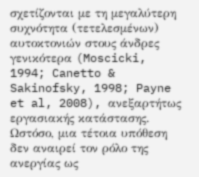σχετίζονται με τη μεγαλύτερη συχνότητα (τετελεσμένων) αυτοκτονιών στους άνδρες γενικότερα (Moscicki, 1994; Canetto & Sakinofsky, 1998; Payne et al, 2008), ανεξαρτήτως εργασιακής κατάστασης. Ωστόσο, μια τέτοια υπόθεση δεν αναιρεί τον ρόλο της ανεργίας ως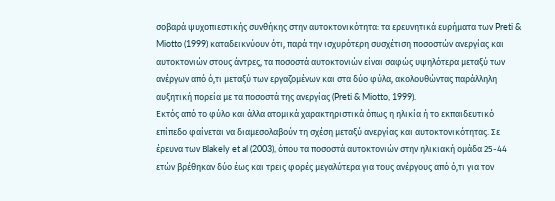σοβαρά ψυχοπιεστικής συνθήκης στην αυτοκτονικότητα: τα ερευνητικά ευρήματα των Preti & Miotto (1999) καταδεικνύουν ότι, παρά την ισχυρότερη συσχέτιση ποσοστών ανεργίας και αυτοκτονιών στους άντρες, τα ποσοστά αυτοκτονιών είναι σαφώς υψηλότερα μεταξύ των ανέργων από ό,τι μεταξύ των εργαζομένων και στα δύο φύλα, ακολουθώντας παράλληλη αυξητική πορεία με τα ποσοστά της ανεργίας (Preti & Miotto, 1999).
Εκτός από το φύλο και άλλα ατομικά χαρακτηριστικά όπως η ηλικία ή το εκπαιδευτικό επίπεδο φαίνεται να διαμεσολαβούν τη σχέση μεταξύ ανεργίας και αυτοκτονικότητας. Σε έρευνα των Βlakely et al (2003), όπου τα ποσοστά αυτοκτονιών στην ηλικιακή ομάδα 25-44 ετών βρέθηκαν δύο έως και τρεις φορές μεγαλύτερα για τους ανέργους από ό,τι για τον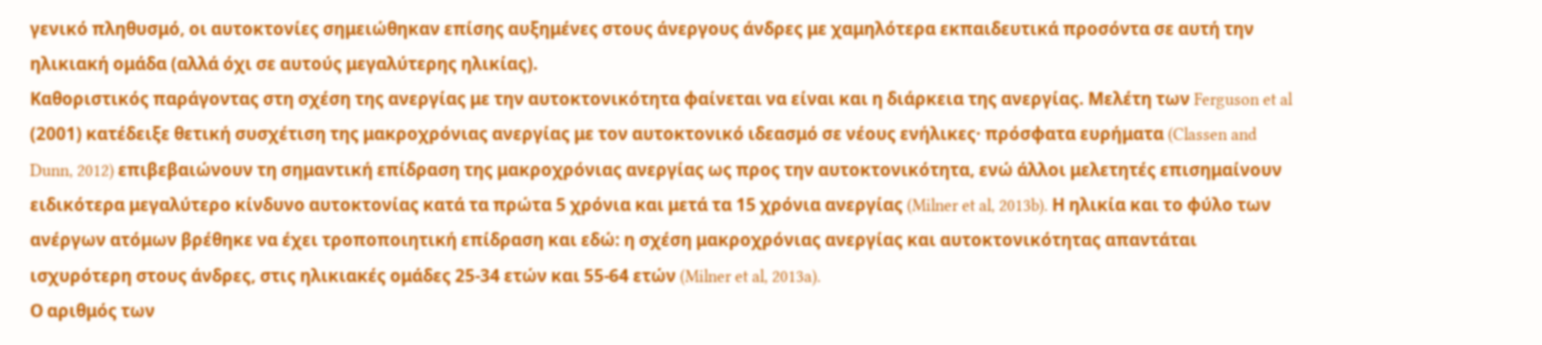γενικό πληθυσμό, οι αυτοκτονίες σημειώθηκαν επίσης αυξημένες στους άνεργους άνδρες με χαμηλότερα εκπαιδευτικά προσόντα σε αυτή την ηλικιακή ομάδα (αλλά όχι σε αυτούς μεγαλύτερης ηλικίας).
Καθοριστικός παράγοντας στη σχέση της ανεργίας με την αυτοκτονικότητα φαίνεται να είναι και η διάρκεια της ανεργίας. Μελέτη των Ferguson et al (2001) κατέδειξε θετική συσχέτιση της μακροχρόνιας ανεργίας με τον αυτοκτονικό ιδεασμό σε νέους ενήλικες· πρόσφατα ευρήματα (Classen and Dunn, 2012) επιβεβαιώνουν τη σημαντική επίδραση της μακροχρόνιας ανεργίας ως προς την αυτοκτονικότητα, ενώ άλλοι μελετητές επισημαίνουν ειδικότερα μεγαλύτερο κίνδυνο αυτοκτονίας κατά τα πρώτα 5 χρόνια και μετά τα 15 χρόνια ανεργίας (Milner et al, 2013b). Η ηλικία και το φύλο των ανέργων ατόμων βρέθηκε να έχει τροποποιητική επίδραση και εδώ: η σχέση μακροχρόνιας ανεργίας και αυτοκτονικότητας απαντάται ισχυρότερη στους άνδρες, στις ηλικιακές ομάδες 25-34 ετών και 55-64 ετών (Milner et al, 2013a).
Ο αριθμός των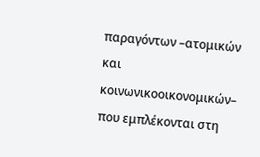παραγόντων –ατομικών και κοινωνικοοικονομικών– που εμπλέκονται στη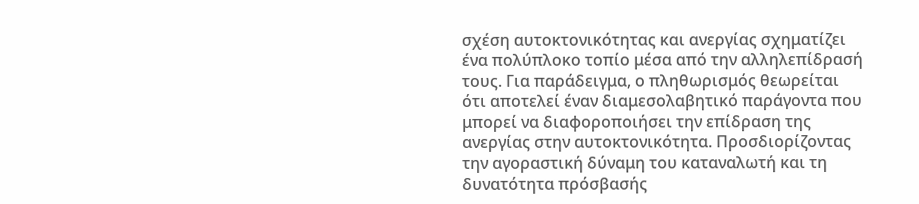σχέση αυτοκτονικότητας και ανεργίας σχηματίζει ένα πολύπλοκο τοπίο μέσα από την αλληλεπίδρασή τους. Για παράδειγμα, ο πληθωρισμός θεωρείται ότι αποτελεί έναν διαμεσολαβητικό παράγοντα που μπορεί να διαφοροποιήσει την επίδραση της ανεργίας στην αυτοκτονικότητα. Προσδιορίζοντας την αγοραστική δύναμη του καταναλωτή και τη δυνατότητα πρόσβασής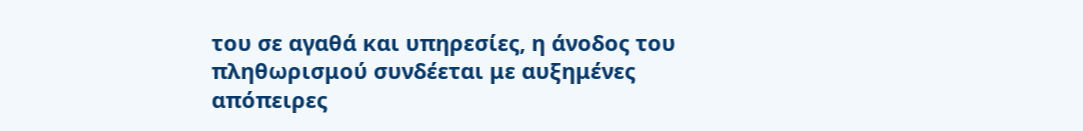του σε αγαθά και υπηρεσίες, η άνοδος του πληθωρισμού συνδέεται με αυξημένες απόπειρες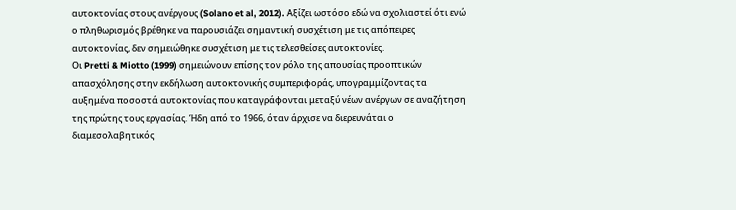αυτοκτονίας στους ανέργους (Solano et al, 2012). Αξίζει ωστόσο εδώ να σχολιαστεί ότι ενώ ο πληθωρισμός βρέθηκε να παρουσιάζει σημαντική συσχέτιση με τις απόπειρες αυτοκτονίας, δεν σημειώθηκε συσχέτιση με τις τελεσθείσες αυτοκτονίες.
Οι Pretti & Miotto (1999) σημειώνουν επίσης τον ρόλο της απουσίας προοπτικών απασχόλησης στην εκδήλωση αυτοκτονικής συμπεριφοράς, υπογραμμίζοντας τα αυξημένα ποσοστά αυτοκτονίας που καταγράφονται μεταξύ νέων ανέργων σε αναζήτηση της πρώτης τους εργασίας. Ήδη από το 1966, όταν άρχισε να διερευνάται ο διαμεσολαβητικός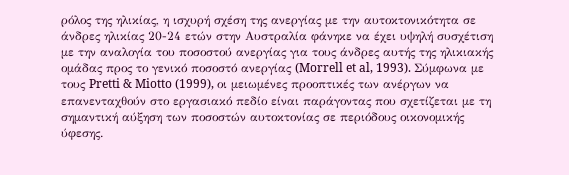ρόλος της ηλικίας, η ισχυρή σχέση της ανεργίας με την αυτοκτονικότητα σε άνδρες ηλικίας 20-24 ετών στην Αυστραλία φάνηκε να έχει υψηλή συσχέτιση με την αναλογία του ποσοστού ανεργίας για τους άνδρες αυτής της ηλικιακής ομάδας προς το γενικό ποσοστό ανεργίας (Morrell et al, 1993). Σύμφωνα με τους Pretti & Miotto (1999), οι μειωμένες προοπτικές των ανέργων να επανενταχθούν στο εργασιακό πεδίο είναι παράγοντας που σχετίζεται με τη σημαντική αύξηση των ποσοστών αυτοκτονίας σε περιόδους οικονομικής ύφεσης.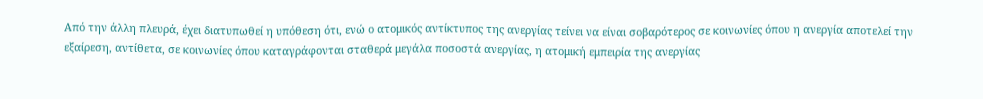Από την άλλη πλευρά, έχει διατυπωθεί η υπόθεση ότι, ενώ ο ατομικός αντίκτυπος της ανεργίας τείνει να είναι σοβαρότερος σε κοινωνίες όπου η ανεργία αποτελεί την εξαίρεση, αντίθετα, σε κοινωνίες όπου καταγράφονται σταθερά μεγάλα ποσοστά ανεργίας, η ατομική εμπειρία της ανεργίας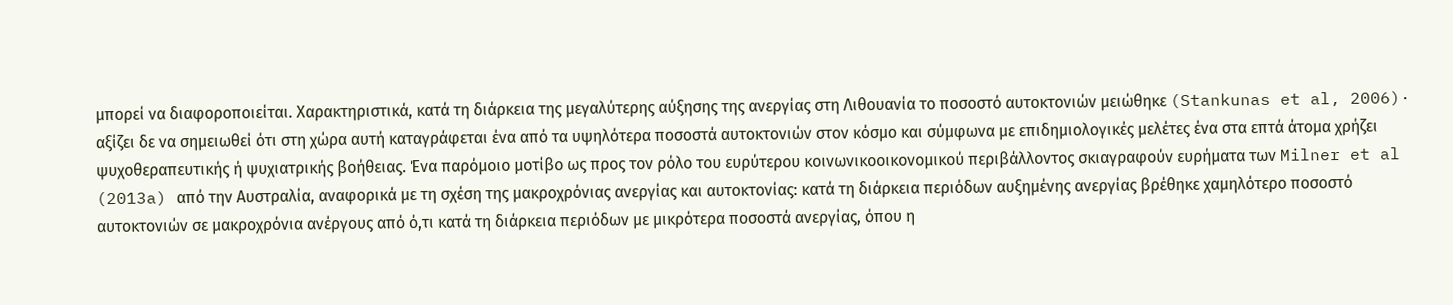μπορεί να διαφοροποιείται. Χαρακτηριστικά, κατά τη διάρκεια της μεγαλύτερης αύξησης της ανεργίας στη Λιθουανία το ποσοστό αυτοκτονιών μειώθηκε (Stankunas et al, 2006)· αξίζει δε να σημειωθεί ότι στη χώρα αυτή καταγράφεται ένα από τα υψηλότερα ποσοστά αυτοκτονιών στον κόσμο και σύμφωνα με επιδημιολογικές μελέτες ένα στα επτά άτομα χρήζει ψυχοθεραπευτικής ή ψυχιατρικής βοήθειας. Ένα παρόμοιο μοτίβο ως προς τον ρόλο του ευρύτερου κοινωνικοοικονομικού περιβάλλοντος σκιαγραφούν ευρήματα των Milner et al (2013a) από την Αυστραλία, αναφορικά με τη σχέση της μακροχρόνιας ανεργίας και αυτοκτονίας: κατά τη διάρκεια περιόδων αυξημένης ανεργίας βρέθηκε χαμηλότερο ποσοστό αυτοκτονιών σε μακροχρόνια ανέργους από ό,τι κατά τη διάρκεια περιόδων με μικρότερα ποσοστά ανεργίας, όπου η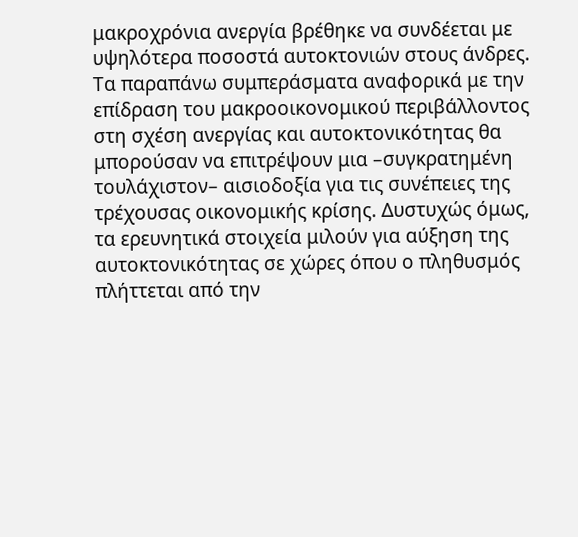μακροχρόνια ανεργία βρέθηκε να συνδέεται με υψηλότερα ποσοστά αυτοκτονιών στους άνδρες.
Τα παραπάνω συμπεράσματα αναφορικά με την επίδραση του μακροοικονομικού περιβάλλοντος στη σχέση ανεργίας και αυτοκτονικότητας θα μπορούσαν να επιτρέψουν μια –συγκρατημένη τουλάχιστον– αισιοδοξία για τις συνέπειες της τρέχουσας οικονομικής κρίσης. Δυστυχώς όμως, τα ερευνητικά στοιχεία μιλούν για αύξηση της αυτοκτονικότητας σε χώρες όπου ο πληθυσμός πλήττεται από την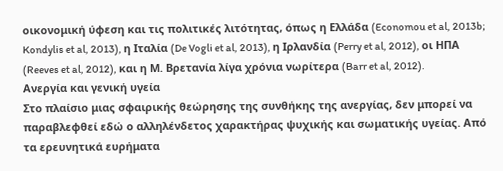οικονομική ύφεση και τις πολιτικές λιτότητας, όπως η Ελλάδα (Economou et al, 2013b; Kondylis et al, 2013), η Ιταλία (De Vogli et al, 2013), η Ιρλανδία (Perry et al, 2012), οι ΗΠΑ (Reeves et al, 2012), και η Μ. Βρετανία λίγα χρόνια νωρίτερα (Barr et al, 2012).
Ανεργία και γενική υγεία
Στο πλαίσιο μιας σφαιρικής θεώρησης της συνθήκης της ανεργίας, δεν μπορεί να παραβλεφθεί εδώ ο αλληλένδετος χαρακτήρας ψυχικής και σωματικής υγείας. Από τα ερευνητικά ευρήματα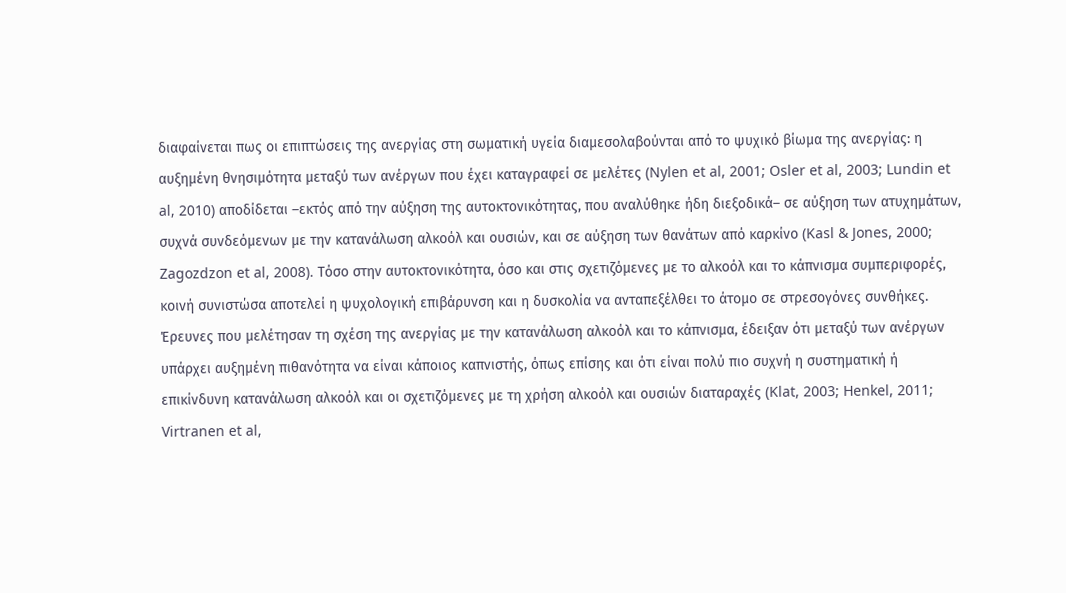διαφαίνεται πως οι επιπτώσεις της ανεργίας στη σωματική υγεία διαμεσολαβούνται από το ψυχικό βίωμα της ανεργίας: η αυξημένη θνησιμότητα μεταξύ των ανέργων που έχει καταγραφεί σε μελέτες (Nylen et al, 2001; Osler et al, 2003; Lundin et al, 2010) αποδίδεται –εκτός από την αύξηση της αυτοκτονικότητας, που αναλύθηκε ήδη διεξοδικά– σε αύξηση των ατυχημάτων, συχνά συνδεόμενων με την κατανάλωση αλκοόλ και ουσιών, και σε αύξηση των θανάτων από καρκίνο (Kasl & Jones, 2000; Zagozdzon et al, 2008). Τόσο στην αυτοκτονικότητα, όσο και στις σχετιζόμενες με το αλκοόλ και το κάπνισμα συμπεριφορές, κοινή συνιστώσα αποτελεί η ψυχολογική επιβάρυνση και η δυσκολία να ανταπεξέλθει το άτομο σε στρεσογόνες συνθήκες.
Έρευνες που μελέτησαν τη σχέση της ανεργίας με την κατανάλωση αλκοόλ και το κάπνισμα, έδειξαν ότι μεταξύ των ανέργων υπάρχει αυξημένη πιθανότητα να είναι κάποιος καπνιστής, όπως επίσης και ότι είναι πολύ πιο συχνή η συστηματική ή επικίνδυνη κατανάλωση αλκοόλ και οι σχετιζόμενες με τη χρήση αλκοόλ και ουσιών διαταραχές (Klat, 2003; Henkel, 2011; Virtranen et al,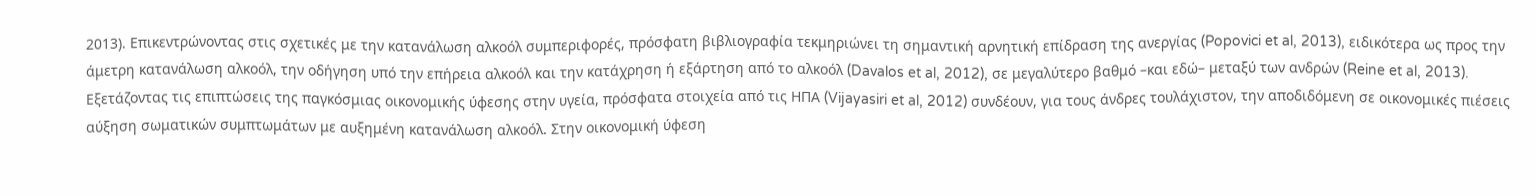2013). Επικεντρώνοντας στις σχετικές με την κατανάλωση αλκοόλ συμπεριφορές, πρόσφατη βιβλιογραφία τεκμηριώνει τη σημαντική αρνητική επίδραση της ανεργίας (Popovici et al, 2013), ειδικότερα ως προς την άμετρη κατανάλωση αλκοόλ, την οδήγηση υπό την επήρεια αλκοόλ και την κατάχρηση ή εξάρτηση από το αλκοόλ (Davalos et al, 2012), σε μεγαλύτερο βαθμό –και εδώ– μεταξύ των ανδρών (Reine et al, 2013).
Εξετάζοντας τις επιπτώσεις της παγκόσμιας οικονομικής ύφεσης στην υγεία, πρόσφατα στοιχεία από τις ΗΠΑ (Vijayasiri et al, 2012) συνδέουν, για τους άνδρες τουλάχιστον, την αποδιδόμενη σε οικονομικές πιέσεις αύξηση σωματικών συμπτωμάτων με αυξημένη κατανάλωση αλκοόλ. Στην οικονομική ύφεση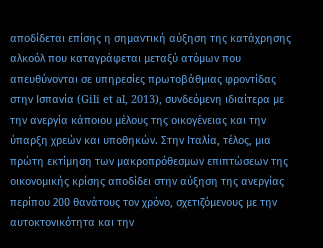αποδίδεται επίσης η σημαντική αύξηση της κατάχρησης αλκοόλ που καταγράφεται μεταξύ ατόμων που απευθύνονται σε υπηρεσίες πρωτοβάθμιας φροντίδας στην Ισπανία (Gili et al, 2013), συνδεόμενη ιδιαίτερα με την ανεργία κάποιου μέλους της οικογένειας και την ύπαρξη χρεών και υποθηκών. Στην Ιταλία, τέλος, μια πρώτη εκτίμηση των μακροπρόθεσμων επιπτώσεων της οικονομικής κρίσης αποδίδει στην αύξηση της ανεργίας περίπου 200 θανάτους τον χρόνο, σχετιζόμενους με την αυτοκτονικότητα και την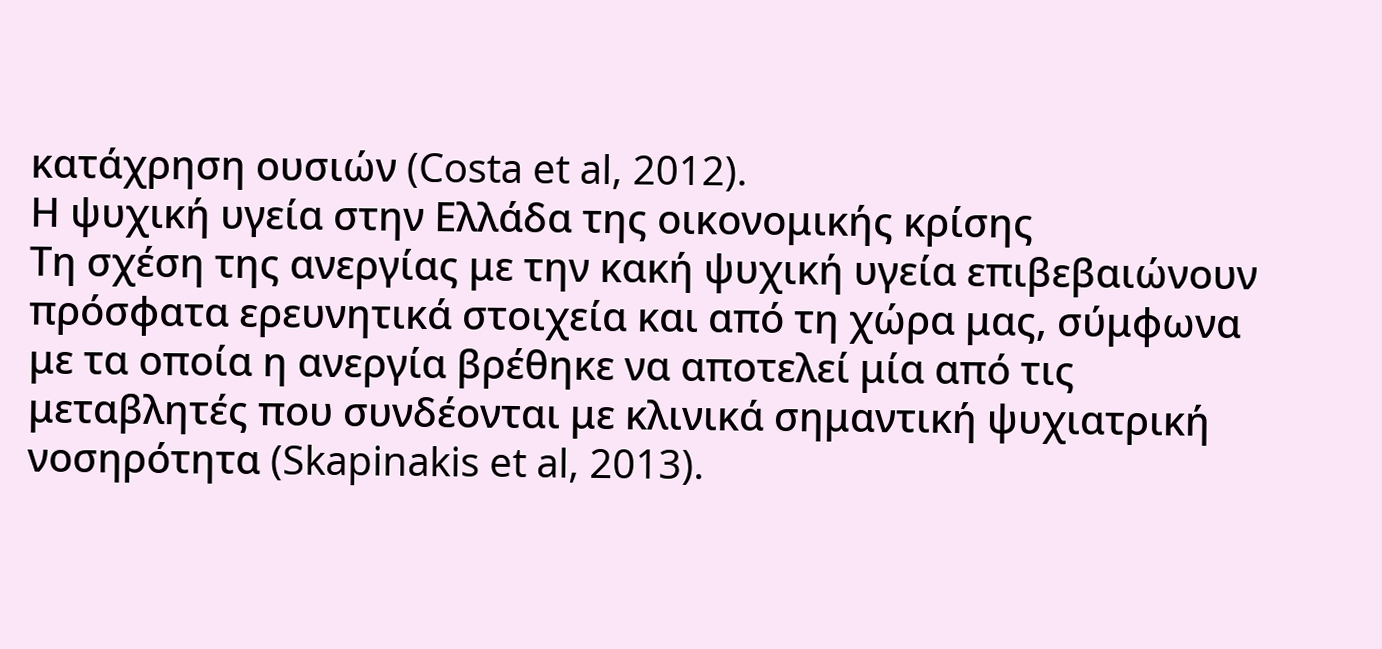κατάχρηση ουσιών (Costa et al, 2012).
Η ψυχική υγεία στην Ελλάδα της οικονομικής κρίσης
Τη σχέση της ανεργίας με την κακή ψυχική υγεία επιβεβαιώνουν πρόσφατα ερευνητικά στοιχεία και από τη χώρα μας, σύμφωνα με τα οποία η ανεργία βρέθηκε να αποτελεί μία από τις μεταβλητές που συνδέονται με κλινικά σημαντική ψυχιατρική νοσηρότητα (Skapinakis et al, 2013).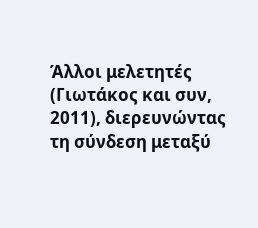Άλλοι μελετητές (Γιωτάκος και συν, 2011), διερευνώντας τη σύνδεση μεταξύ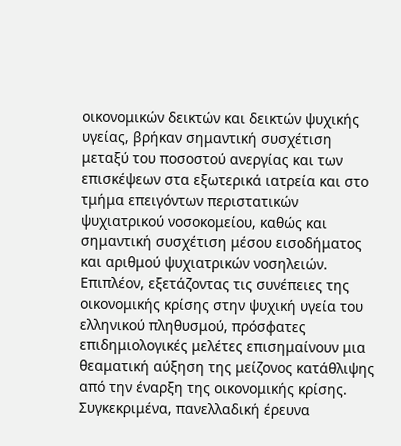οικονομικών δεικτών και δεικτών ψυχικής υγείας, βρήκαν σημαντική συσχέτιση μεταξύ του ποσοστού ανεργίας και των επισκέψεων στα εξωτερικά ιατρεία και στο τμήμα επειγόντων περιστατικών ψυχιατρικού νοσοκομείου, καθώς και σημαντική συσχέτιση μέσου εισοδήματος και αριθμού ψυχιατρικών νοσηλειών.
Επιπλέον, εξετάζοντας τις συνέπειες της οικονομικής κρίσης στην ψυχική υγεία του ελληνικού πληθυσμού, πρόσφατες επιδημιολογικές μελέτες επισημαίνουν μια θεαματική αύξηση της μείζονος κατάθλιψης από την έναρξη της οικονομικής κρίσης. Συγκεκριμένα, πανελλαδική έρευνα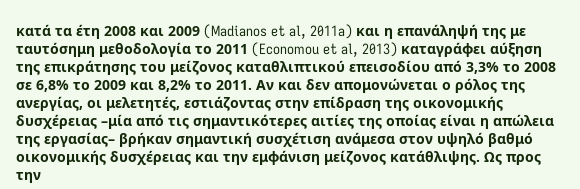κατά τα έτη 2008 και 2009 (Madianos et al, 2011a) και η επανάληψή της με ταυτόσημη μεθοδολογία το 2011 (Economou et al, 2013) καταγράφει αύξηση της επικράτησης του μείζονος καταθλιπτικού επεισοδίου από 3,3% το 2008 σε 6,8% το 2009 και 8,2% το 2011. Αν και δεν απομονώνεται ο ρόλος της ανεργίας, οι μελετητές, εστιάζοντας στην επίδραση της οικονομικής δυσχέρειας –μία από τις σημαντικότερες αιτίες της οποίας είναι η απώλεια της εργασίας– βρήκαν σημαντική συσχέτιση ανάμεσα στον υψηλό βαθμό οικονομικής δυσχέρειας και την εμφάνιση μείζονος κατάθλιψης. Ως προς την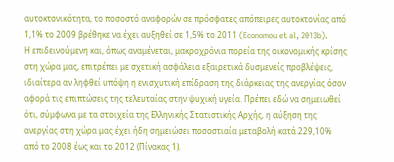αυτοκτονικότητα, το ποσοστό αναφορών σε πρόσφατες απόπειρες αυτοκτονίας από 1,1% το 2009 βρέθηκε να έχει αυξηθεί σε 1,5% το 2011 (Economou et al, 2013b).
Η επιδεινούμενη και, όπως αναμένεται, μακροχρόνια πορεία της οικονομικής κρίσης στη χώρα μας, επιτρέπει με σχετική ασφάλεια εξαιρετικά δυσμενείς προβλέψεις, ιδιαίτερα αν ληφθεί υπόψη η ενισχυτική επίδραση της διάρκειας της ανεργίας όσον αφορά τις επιπτώσεις της τελευταίας στην ψυχική υγεία. Πρέπει εδώ να σημειωθεί ότι, σύμφωνα με τα στοιχεία της Ελληνικής Στατιστικής Αρχής, η αύξηση της ανεργίας στη χώρα μας έχει ήδη σημειώσει ποσοστιαία μεταβολή κατά 229,10% από το 2008 έως και το 2012 (Πίνακας 1).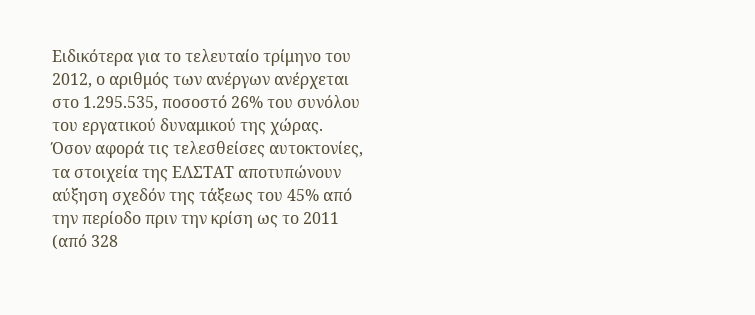Ειδικότερα για το τελευταίο τρίμηνο του 2012, ο αριθμός των ανέργων ανέρχεται στο 1.295.535, ποσοστό 26% του συνόλου του εργατικού δυναμικού της χώρας.
Όσον αφορά τις τελεσθείσες αυτοκτονίες, τα στοιχεία της ΕΛΣΤΑΤ αποτυπώνουν αύξηση σχεδόν της τάξεως του 45% από την περίοδο πριν την κρίση ως το 2011 (από 328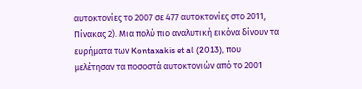αυτοκτονίες το 2007 σε 477 αυτοκτονίες στο 2011, Πίνακας 2). Μια πολύ πιο αναλυτική εικόνα δίνουν τα ευρήματα των Kontaxakis et al (2013), που μελέτησαν τα ποσοστά αυτοκτονιών από το 2001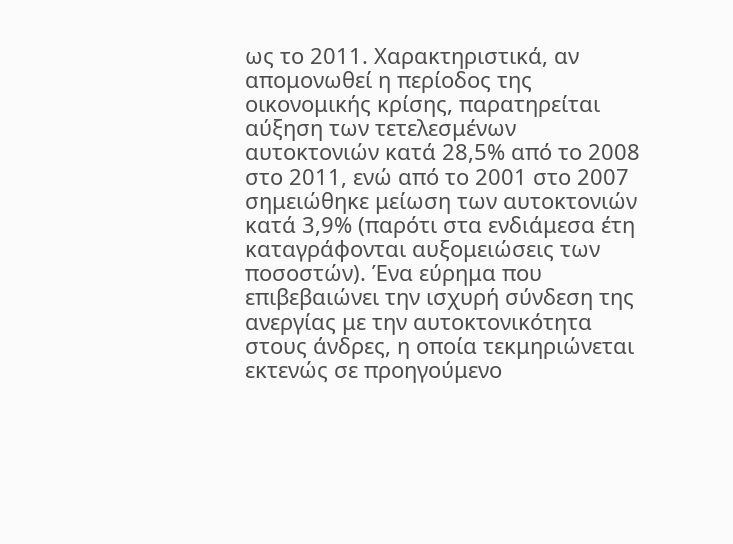ως το 2011. Χαρακτηριστικά, αν απομονωθεί η περίοδος της οικονομικής κρίσης, παρατηρείται αύξηση των τετελεσμένων αυτοκτονιών κατά 28,5% από το 2008 στο 2011, ενώ από το 2001 στο 2007 σημειώθηκε μείωση των αυτοκτονιών κατά 3,9% (παρότι στα ενδιάμεσα έτη καταγράφονται αυξομειώσεις των ποσοστών). Ένα εύρημα που επιβεβαιώνει την ισχυρή σύνδεση της ανεργίας με την αυτοκτονικότητα στους άνδρες, η οποία τεκμηριώνεται εκτενώς σε προηγούμενο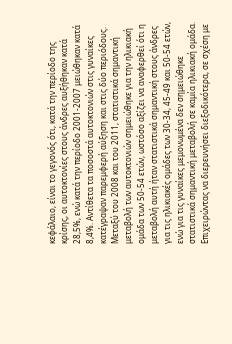κεφάλαιο, είναι το γεγονός ότι, κατά την περίοδο της κρίσης, οι αυτοκτονίες στους άνδρες αυξήθηκαν κατά 28,5%, ενώ κατά την περίοδο 2001-2007 μειώθηκαν κατά 8,4%. Αντίθετα τα ποσοστά αυτοκτονιών στις γυναίκες κατέγραψαν παρεμφερή αύξηση και στις δύο περιόδους. Μεταξύ του 2008 και του 2011, στατιστικά σημαντική μεταβολή των αυτοκτονιών σημειώθηκε για την ηλικιακή ομάδα των 50-54 ετών, ωστόσο αξίζει να αναφερθεί ότι η μεταβολή αυτή ήταν στατιστικά σημαντική στους άνδρες για τις ηλικιακές ομάδες των 30-34, 45-49 και 50-54 ετών, ενώ για τις γυναίκες μεμονωμένα δεν σημειώθηκε στατιστικά σημαντική μεταβολή σε καμία ηλικιακή ομάδα.
Επιχειρώντας να διερευνήσει διεξοδικότερα, σε σχέση με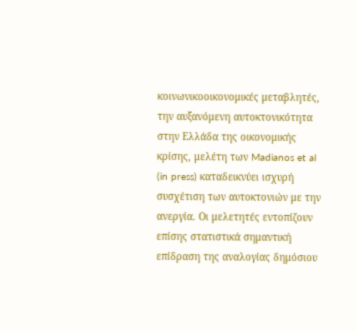κοινωνικοοικονομικές μεταβλητές, την αυξανόμενη αυτοκτονικότητα στην Ελλάδα της οικονομικής κρίσης, μελέτη των Madianos et al (in press) καταδεικνύει ισχυρή συσχέτιση των αυτοκτονιών με την ανεργία. Οι μελετητές εντοπίζουν επίσης στατιστικά σημαντική επίδραση της αναλογίας δημόσιου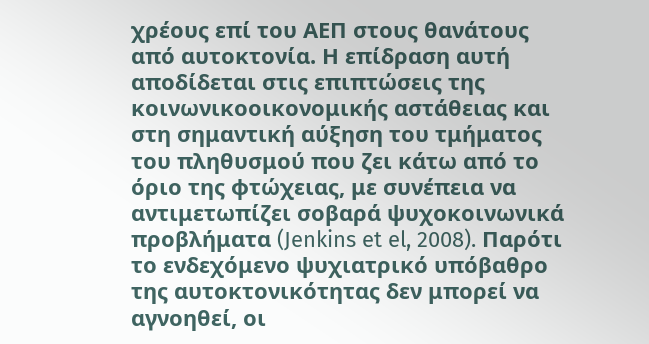χρέους επί του ΑΕΠ στους θανάτους από αυτοκτονία. Η επίδραση αυτή αποδίδεται στις επιπτώσεις της κοινωνικοοικονομικής αστάθειας και στη σημαντική αύξηση του τμήματος του πληθυσμού που ζει κάτω από το όριο της φτώχειας, με συνέπεια να αντιμετωπίζει σοβαρά ψυχοκοινωνικά προβλήματα (Jenkins et el, 2008). Παρότι το ενδεχόμενο ψυχιατρικό υπόβαθρο της αυτοκτονικότητας δεν μπορεί να αγνοηθεί, οι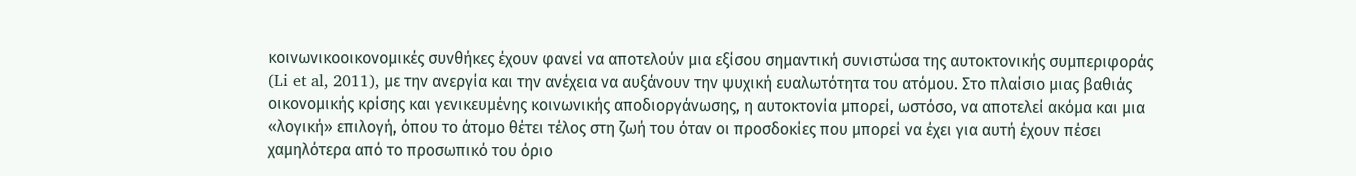κοινωνικοοικονομικές συνθήκες έχουν φανεί να αποτελούν μια εξίσου σημαντική συνιστώσα της αυτοκτονικής συμπεριφοράς (Li et al, 2011), με την ανεργία και την ανέχεια να αυξάνουν την ψυχική ευαλωτότητα του ατόμου. Στο πλαίσιο μιας βαθιάς οικονομικής κρίσης και γενικευμένης κοινωνικής αποδιοργάνωσης, η αυτοκτονία μπορεί, ωστόσο, να αποτελεί ακόμα και μια «λογική» επιλογή, όπου το άτομο θέτει τέλος στη ζωή του όταν οι προσδοκίες που μπορεί να έχει για αυτή έχουν πέσει χαμηλότερα από το προσωπικό του όριο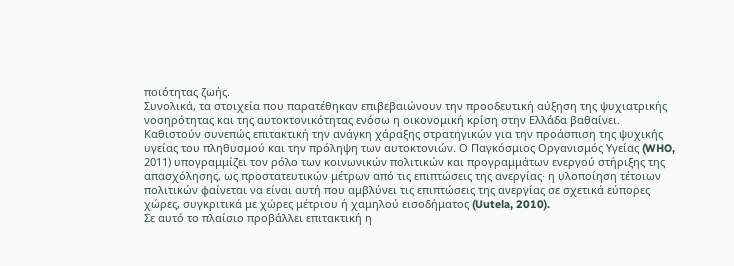ποιότητας ζωής.
Συνολικά, τα στοιχεία που παρατέθηκαν επιβεβαιώνουν την προοδευτική αύξηση της ψυχιατρικής νοσηρότητας και της αυτοκτονικότητας ενόσω η οικονομική κρίση στην Ελλάδα βαθαίνει. Καθιστούν συνεπώς επιτακτική την ανάγκη χάραξης στρατηγικών για την προάσπιση της ψυχικής υγείας του πληθυσμού και την πρόληψη των αυτοκτονιών. Ο Παγκόσμιος Οργανισμός Υγείας (WHO, 2011) υπογραμμίζει τον ρόλο των κοινωνικών πολιτικών και προγραμμάτων ενεργού στήριξης της απασχόλησης, ως προστατευτικών μέτρων από τις επιπτώσεις της ανεργίας· η υλοποίηση τέτοιων πολιτικών φαίνεται να είναι αυτή που αμβλύνει τις επιπτώσεις της ανεργίας σε σχετικά εύπορες χώρες, συγκριτικά με χώρες μέτριου ή χαμηλού εισοδήματος (Uutela, 2010).
Σε αυτό το πλαίσιο προβάλλει επιτακτική η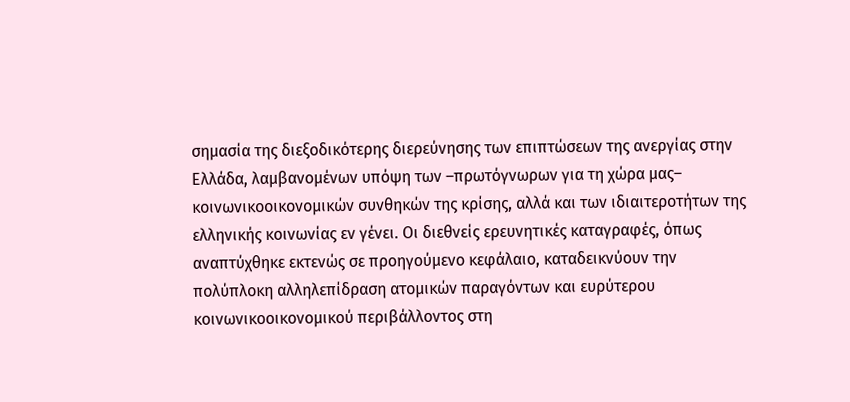σημασία της διεξοδικότερης διερεύνησης των επιπτώσεων της ανεργίας στην Ελλάδα, λαμβανομένων υπόψη των –πρωτόγνωρων για τη χώρα μας– κοινωνικοοικονομικών συνθηκών της κρίσης, αλλά και των ιδιαιτεροτήτων της ελληνικής κοινωνίας εν γένει. Οι διεθνείς ερευνητικές καταγραφές, όπως αναπτύχθηκε εκτενώς σε προηγούμενο κεφάλαιο, καταδεικνύουν την πολύπλοκη αλληλεπίδραση ατομικών παραγόντων και ευρύτερου κοινωνικοοικονομικού περιβάλλοντος στη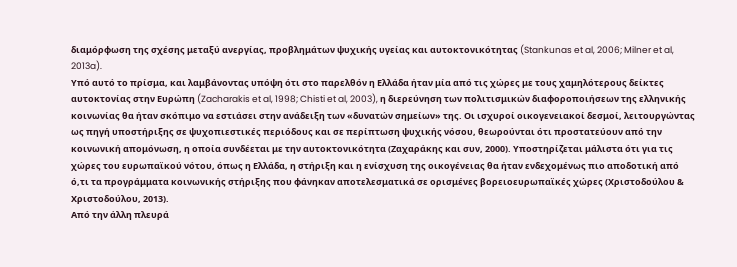διαμόρφωση της σχέσης μεταξύ ανεργίας, προβλημάτων ψυχικής υγείας και αυτοκτονικότητας (Stankunas et al, 2006; Milner et al, 2013a).
Υπό αυτό το πρίσμα, και λαμβάνοντας υπόψη ότι στο παρελθόν η Ελλάδα ήταν μία από τις χώρες με τους χαμηλότερους δείκτες αυτοκτονίας στην Ευρώπη (Zacharakis et al, 1998; Chisti et al, 2003), η διερεύνηση των πολιτισμικών διαφοροποιήσεων της ελληνικής κοινωνίας θα ήταν σκόπιμο να εστιάσει στην ανάδειξη των «δυνατών σημείων» της. Οι ισχυροί οικογενειακοί δεσμοί, λειτουργώντας ως πηγή υποστήριξης σε ψυχοπιεστικές περιόδους και σε περίπτωση ψυχικής νόσου, θεωρούνται ότι προστατεύουν από την κοινωνική απομόνωση, η οποία συνδέεται με την αυτοκτονικότητα (Ζαχαράκης και συν, 2000). Υποστηρίζεται μάλιστα ότι για τις χώρες του ευρωπαϊκού νότου, όπως η Ελλάδα, η στήριξη και η ενίσχυση της οικογένειας θα ήταν ενδεχομένως πιο αποδοτική από ό,τι τα προγράμματα κοινωνικής στήριξης που φάνηκαν αποτελεσματικά σε ορισμένες βορειοευρωπαϊκές χώρες (Χριστοδούλου & Χριστοδούλου, 2013).
Από την άλλη πλευρά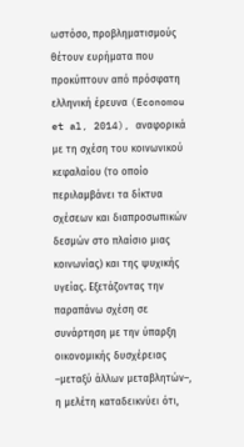ωστόσο, προβληματισμούς θέτουν ευρήματα που προκύπτουν από πρόσφατη ελληνική έρευνα (Economou et al, 2014), αναφορικά με τη σχέση του κοινωνικού κεφαλαίου (το οποίο περιλαμβάνει τα δίκτυα σχέσεων και διαπροσωπικών δεσμών στο πλαίσιο μιας κοινωνίας) και της ψυχικής υγείας. Εξετάζοντας την παραπάνω σχέση σε συνάρτηση με την ύπαρξη οικονομικής δυσχέρειας –μεταξύ άλλων μεταβλητών–, η μελέτη καταδεικνύει ότι,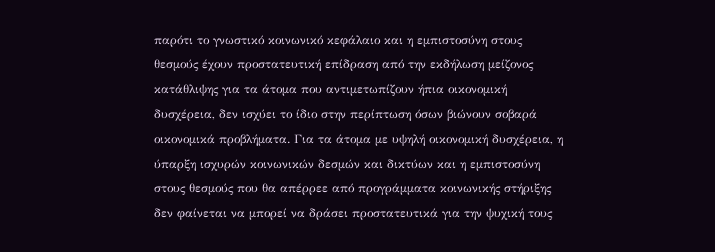παρότι το γνωστικό κοινωνικό κεφάλαιο και η εμπιστοσύνη στους θεσμούς έχουν προστατευτική επίδραση από την εκδήλωση μείζονος κατάθλιψης για τα άτομα που αντιμετωπίζουν ήπια οικονομική δυσχέρεια, δεν ισχύει το ίδιο στην περίπτωση όσων βιώνουν σοβαρά οικονομικά προβλήματα. Για τα άτομα με υψηλή οικονομική δυσχέρεια, η ύπαρξη ισχυρών κοινωνικών δεσμών και δικτύων και η εμπιστοσύνη στους θεσμούς που θα απέρρεε από προγράμματα κοινωνικής στήριξης δεν φαίνεται να μπορεί να δράσει προστατευτικά για την ψυχική τους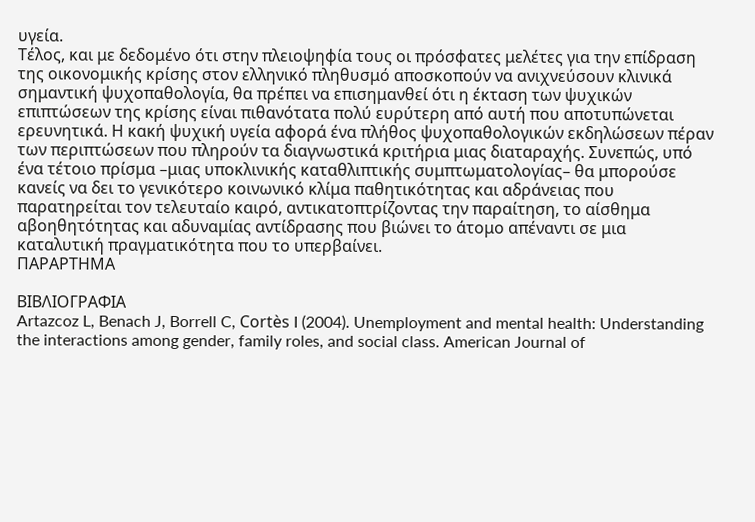υγεία.
Τέλος, και με δεδομένο ότι στην πλειοψηφία τους οι πρόσφατες μελέτες για την επίδραση της οικονομικής κρίσης στον ελληνικό πληθυσμό αποσκοπούν να ανιχνεύσουν κλινικά σημαντική ψυχοπαθολογία, θα πρέπει να επισημανθεί ότι η έκταση των ψυχικών επιπτώσεων της κρίσης είναι πιθανότατα πολύ ευρύτερη από αυτή που αποτυπώνεται ερευνητικά. Η κακή ψυχική υγεία αφορά ένα πλήθος ψυχοπαθολογικών εκδηλώσεων πέραν των περιπτώσεων που πληρούν τα διαγνωστικά κριτήρια μιας διαταραχής. Συνεπώς, υπό ένα τέτοιο πρίσμα –μιας υποκλινικής καταθλιπτικής συμπτωματολογίας– θα μπορούσε κανείς να δει το γενικότερο κοινωνικό κλίμα παθητικότητας και αδράνειας που παρατηρείται τον τελευταίο καιρό, αντικατοπτρίζοντας την παραίτηση, το αίσθημα αβοηθητότητας και αδυναμίας αντίδρασης που βιώνει το άτομο απέναντι σε μια καταλυτική πραγματικότητα που το υπερβαίνει.
ΠΑΡΑΡΤΗΜΑ

ΒΙΒΛΙΟΓΡΑΦΙΑ
Artazcoz L, Benach J, Borrell C, Cortès I (2004). Unemployment and mental health: Understanding the interactions among gender, family roles, and social class. American Journal of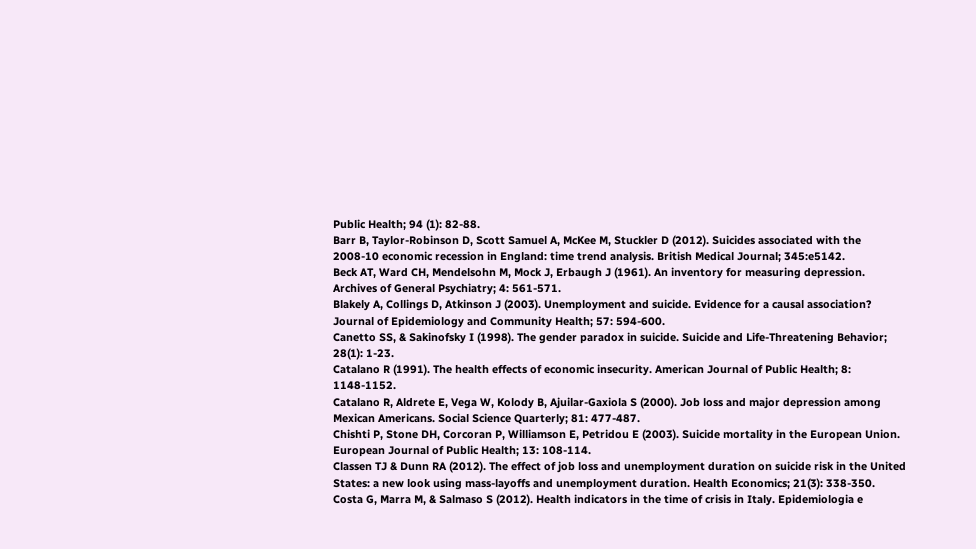Public Health; 94 (1): 82-88.
Barr B, Taylor-Robinson D, Scott Samuel A, McKee M, Stuckler D (2012). Suicides associated with the 2008-10 economic recession in England: time trend analysis. British Medical Journal; 345:e5142.
Beck AT, Ward CH, Mendelsohn M, Mock J, Erbaugh J (1961). An inventory for measuring depression. Archives of General Psychiatry; 4: 561-571.
Blakely A, Collings D, Atkinson J (2003). Unemployment and suicide. Evidence for a causal association? Journal of Epidemiology and Community Health; 57: 594-600.
Canetto SS, & Sakinofsky I (1998). The gender paradox in suicide. Suicide and Life-Threatening Behavior; 28(1): 1-23.
Catalano R (1991). The health effects of economic insecurity. American Journal of Public Health; 8: 1148-1152.
Catalano R, Aldrete E, Vega W, Kolody B, Ajuilar-Gaxiola S (2000). Job loss and major depression among Mexican Americans. Social Science Quarterly; 81: 477-487.
Chishti P, Stone DH, Corcoran P, Williamson E, Petridou E (2003). Suicide mortality in the European Union. European Journal of Public Health; 13: 108-114.
Classen TJ & Dunn RA (2012). The effect of job loss and unemployment duration on suicide risk in the United States: a new look using mass-layoffs and unemployment duration. Health Economics; 21(3): 338-350.
Costa G, Marra M, & Salmaso S (2012). Health indicators in the time of crisis in Italy. Epidemiologia e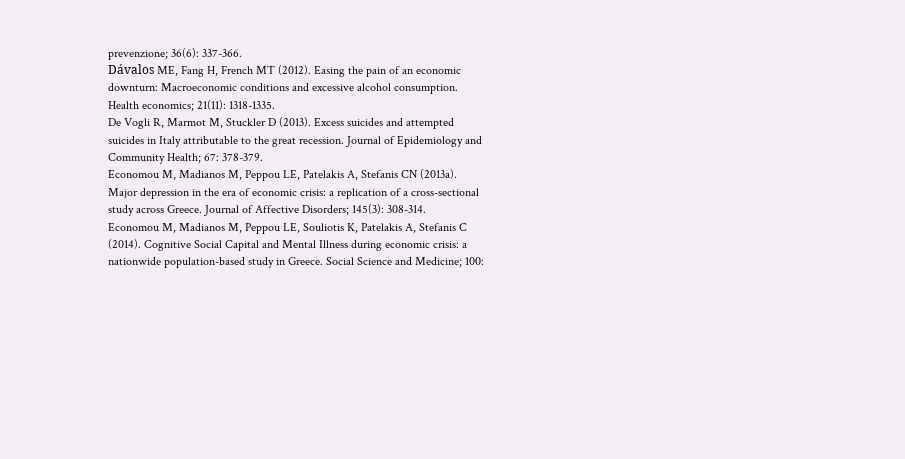prevenzione; 36(6): 337-366.
Dávalos ME, Fang H, French MT (2012). Easing the pain of an economic downturn: Macroeconomic conditions and excessive alcohol consumption. Health economics; 21(11): 1318-1335.
De Vogli R, Marmot M, Stuckler D (2013). Excess suicides and attempted suicides in Italy attributable to the great recession. Journal of Epidemiology and Community Health; 67: 378-379.
Economou M, Madianos M, Peppou LE, Patelakis A, Stefanis CN (2013a). Major depression in the era of economic crisis: a replication of a cross-sectional study across Greece. Journal of Affective Disorders; 145(3): 308-314.
Economou M, Madianos M, Peppou LE, Souliotis K, Patelakis A, Stefanis C (2014). Cognitive Social Capital and Mental Illness during economic crisis: a nationwide population-based study in Greece. Social Science and Medicine; 100: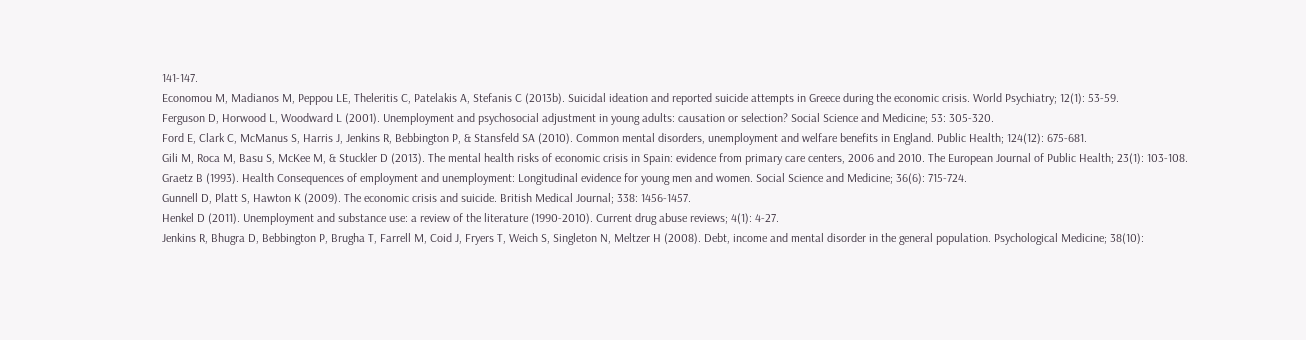141-147.
Economou M, Madianos M, Peppou LE, Theleritis C, Patelakis A, Stefanis C (2013b). Suicidal ideation and reported suicide attempts in Greece during the economic crisis. World Psychiatry; 12(1): 53-59.
Ferguson D, Horwood L, Woodward L (2001). Unemployment and psychosocial adjustment in young adults: causation or selection? Social Science and Medicine; 53: 305-320.
Ford E, Clark C, McManus S, Harris J, Jenkins R, Bebbington P, & Stansfeld SA (2010). Common mental disorders, unemployment and welfare benefits in England. Public Health; 124(12): 675-681.
Gili M, Roca M, Basu S, McKee M, & Stuckler D (2013). The mental health risks of economic crisis in Spain: evidence from primary care centers, 2006 and 2010. The European Journal of Public Health; 23(1): 103-108.
Graetz B (1993). Health Consequences of employment and unemployment: Longitudinal evidence for young men and women. Social Science and Medicine; 36(6): 715-724.
Gunnell D, Platt S, Hawton K (2009). The economic crisis and suicide. British Medical Journal; 338: 1456-1457.
Henkel D (2011). Unemployment and substance use: a review of the literature (1990-2010). Current drug abuse reviews; 4(1): 4-27.
Jenkins R, Bhugra D, Bebbington P, Brugha T, Farrell M, Coid J, Fryers T, Weich S, Singleton N, Meltzer H (2008). Debt, income and mental disorder in the general population. Psychological Medicine; 38(10):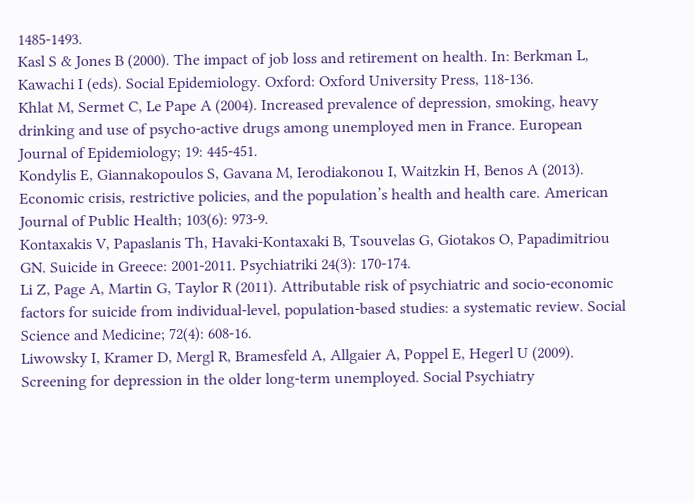1485-1493.
Kasl S & Jones B (2000). The impact of job loss and retirement on health. In: Berkman L, Kawachi I (eds). Social Epidemiology. Oxford: Oxford University Press, 118-136.
Khlat M, Sermet C, Le Pape A (2004). Increased prevalence of depression, smoking, heavy drinking and use of psycho-active drugs among unemployed men in France. European Journal of Epidemiology; 19: 445-451.
Kondylis E, Giannakopoulos S, Gavana M, Ierodiakonou I, Waitzkin H, Benos A (2013). Economic crisis, restrictive policies, and the population’s health and health care. American Journal of Public Health; 103(6): 973-9.
Kontaxakis V, Papaslanis Th, Havaki-Kontaxaki B, Tsouvelas G, Giotakos O, Papadimitriou GN. Suicide in Greece: 2001-2011. Psychiatriki 24(3): 170-174.
Li Z, Page A, Martin G, Taylor R (2011). Attributable risk of psychiatric and socio-economic factors for suicide from individual-level, population-based studies: a systematic review. Social Science and Medicine; 72(4): 608-16.
Liwowsky I, Kramer D, Mergl R, Bramesfeld A, Allgaier A, Poppel E, Hegerl U (2009). Screening for depression in the older long-term unemployed. Social Psychiatry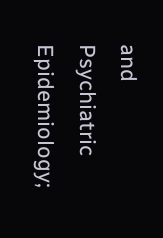and Psychiatric Epidemiology;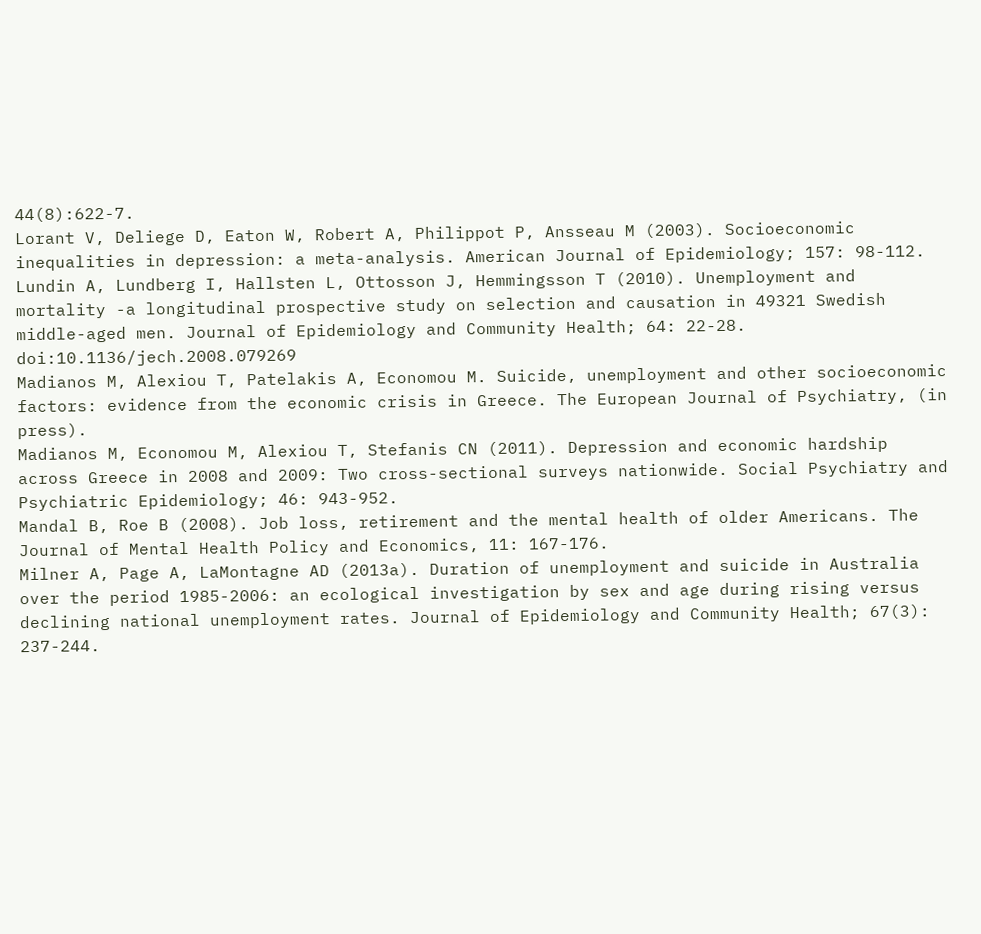44(8):622-7.
Lorant V, Deliege D, Eaton W, Robert A, Philippot P, Ansseau M (2003). Socioeconomic inequalities in depression: a meta-analysis. American Journal of Epidemiology; 157: 98-112.
Lundin A, Lundberg I, Hallsten L, Ottosson J, Hemmingsson T (2010). Unemployment and mortality -a longitudinal prospective study on selection and causation in 49321 Swedish middle-aged men. Journal of Epidemiology and Community Health; 64: 22-28. doi:10.1136/jech.2008.079269
Madianos M, Alexiou T, Patelakis A, Economou M. Suicide, unemployment and other socioeconomic factors: evidence from the economic crisis in Greece. The European Journal of Psychiatry, (in press).
Madianos M, Economou M, Alexiou T, Stefanis CN (2011). Depression and economic hardship across Greece in 2008 and 2009: Two cross-sectional surveys nationwide. Social Psychiatry and Psychiatric Epidemiology; 46: 943-952.
Mandal B, Roe B (2008). Job loss, retirement and the mental health of older Americans. The Journal of Mental Health Policy and Economics, 11: 167-176.
Milner A, Page A, LaMontagne AD (2013a). Duration of unemployment and suicide in Australia over the period 1985-2006: an ecological investigation by sex and age during rising versus declining national unemployment rates. Journal of Epidemiology and Community Health; 67(3): 237-244.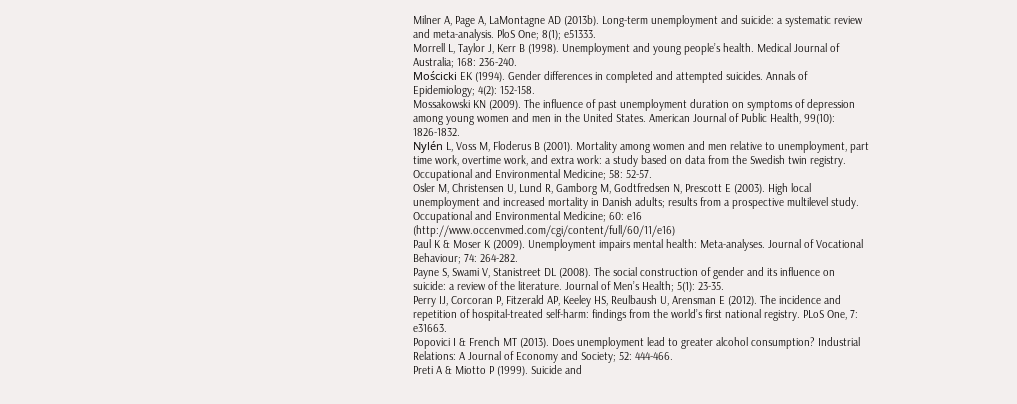Milner A, Page A, LaMontagne AD (2013b). Long-term unemployment and suicide: a systematic review and meta-analysis. PloS One; 8(1); e51333.
Morrell L, Taylor J, Kerr B (1998). Unemployment and young people’s health. Medical Journal of Australia; 168: 236-240.
Mościcki EK (1994). Gender differences in completed and attempted suicides. Annals of Epidemiology; 4(2): 152-158.
Mossakowski KN (2009). The influence of past unemployment duration on symptoms of depression among young women and men in the United States. American Journal of Public Health, 99(10): 1826-1832.
Nylén L, Voss M, Floderus B (2001). Mortality among women and men relative to unemployment, part time work, overtime work, and extra work: a study based on data from the Swedish twin registry. Occupational and Environmental Medicine; 58: 52-57.
Osler M, Christensen U, Lund R, Gamborg M, Godtfredsen N, Prescott E (2003). High local unemployment and increased mortality in Danish adults; results from a prospective multilevel study. Occupational and Environmental Medicine; 60: e16 (http://www.occenvmed.com/cgi/content/full/60/11/e16)
Paul K & Moser K (2009). Unemployment impairs mental health: Meta-analyses. Journal of Vocational Behaviour; 74: 264-282.
Payne S, Swami V, Stanistreet DL (2008). The social construction of gender and its influence on suicide: a review of the literature. Journal of Men’s Health; 5(1): 23-35.
Perry IJ, Corcoran P, Fitzerald AP, Keeley HS, Reulbaush U, Arensman E (2012). The incidence and repetition of hospital-treated self-harm: findings from the world’s first national registry. PLoS One, 7: e31663.
Popovici I & French MT (2013). Does unemployment lead to greater alcohol consumption? Industrial Relations: A Journal of Economy and Society; 52: 444-466.
Preti A & Miotto P (1999). Suicide and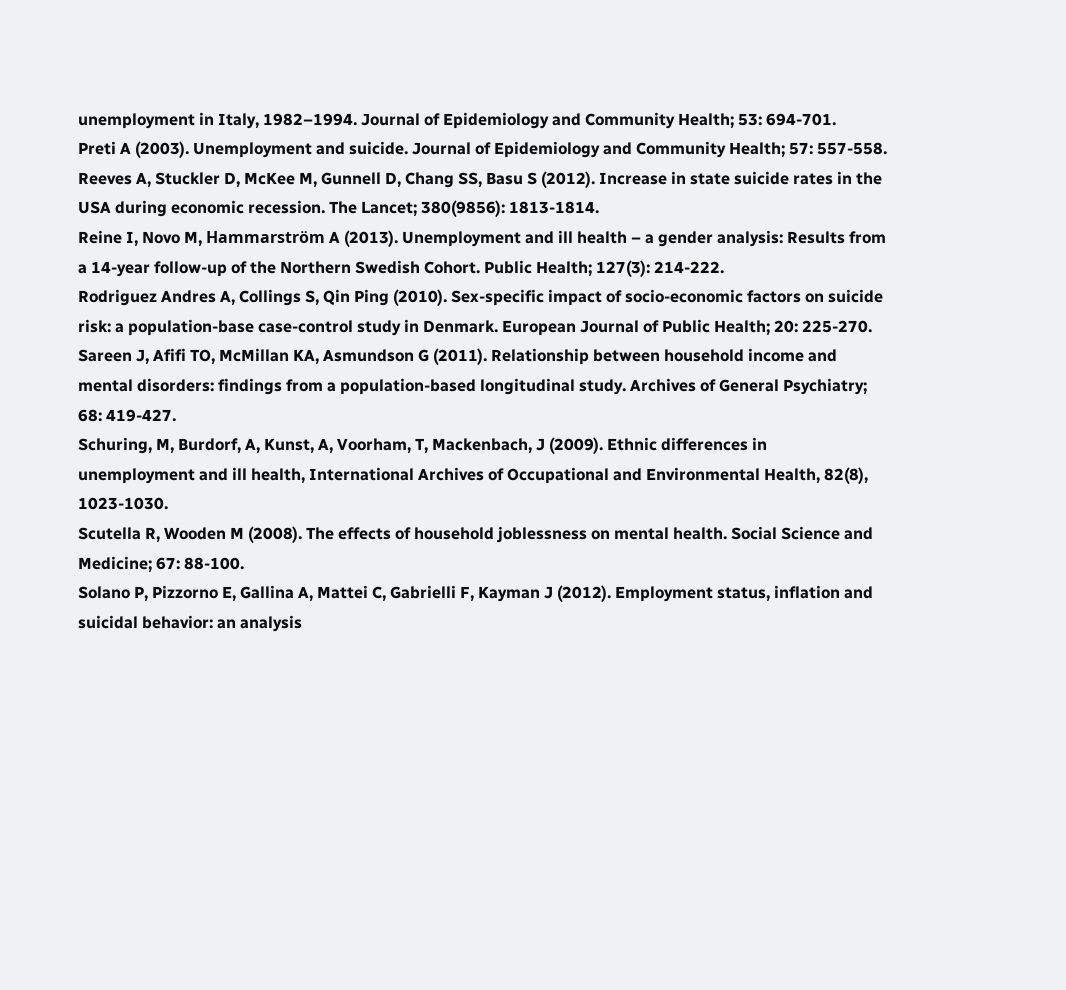unemployment in Italy, 1982–1994. Journal of Epidemiology and Community Health; 53: 694-701.
Preti A (2003). Unemployment and suicide. Journal of Epidemiology and Community Health; 57: 557-558.
Reeves A, Stuckler D, McKee M, Gunnell D, Chang SS, Basu S (2012). Increase in state suicide rates in the USA during economic recession. The Lancet; 380(9856): 1813-1814.
Reine I, Novo M, Hammarström A (2013). Unemployment and ill health – a gender analysis: Results from a 14-year follow-up of the Northern Swedish Cohort. Public Health; 127(3): 214-222.
Rodriguez Andres A, Collings S, Qin Ping (2010). Sex-specific impact of socio-economic factors on suicide risk: a population-base case-control study in Denmark. European Journal of Public Health; 20: 225-270.
Sareen J, Afifi TO, McMillan KA, Asmundson G (2011). Relationship between household income and mental disorders: findings from a population-based longitudinal study. Archives of General Psychiatry; 68: 419-427.
Schuring, M, Burdorf, A, Kunst, A, Voorham, T, Mackenbach, J (2009). Ethnic differences in unemployment and ill health, International Archives of Occupational and Environmental Health, 82(8), 1023-1030.
Scutella R, Wooden M (2008). The effects of household joblessness on mental health. Social Science and Medicine; 67: 88-100.
Solano P, Pizzorno E, Gallina A, Mattei C, Gabrielli F, Kayman J (2012). Employment status, inflation and suicidal behavior: an analysis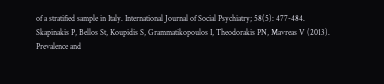of a stratified sample in Italy. International Journal of Social Psychiatry; 58(5): 477-484.
Skapinakis P, Bellos St, Koupidis S, Grammatikopoulos I, Theodorakis PN, Mavreas V (2013). Prevalence and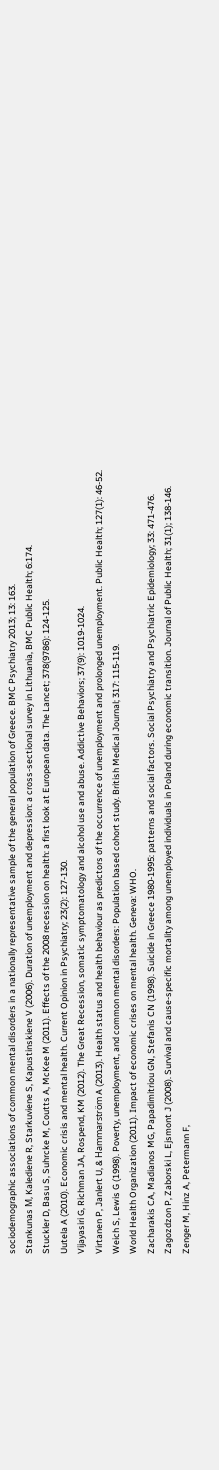sociodemographic associations of common mental disorders in a nationally representative sample of the general population of Greece. BMC Psychiatry 2013; 13: 163.
Stankunas Μ, Kalediene R, Starkuviene S, Kapustinskiene V (2006). Duration of unemployment and depression: a cross-sectional survey in Lithuania, BMC Public Health; 6:174.
Stuckler D, Basu S, Suhrcke M, Coutts A, McKee M (2011). Effects of the 2008 recession on health: a first look at European data. The Lancet; 378(9786): 124-125.
Uutela A (2010). Economic crisis and mental health. Current Opinion in Psychiatry; 23(2): 127-130.
Vijayasiri G, Richman JA, Rospend, KM (2012). The Great Recession, somatic symptomatology and alcohol use and abuse. Addictive Behaviors; 37(9): 1019-1024.
Virtanen P, Janlert U, & Hammarström A (2013). Health status and health behaviour as predictors of the occurrence of unemployment and prolonged unemployment. Public Health; 127(1): 46-52.
Weich S, Lewis G (1998). Poverty, unemployment, and common mental disorders: Population based cohort study. British Medical Journal; 317: 115-119.
World Health Organization (2011). Impact of economic crises on mental health. Geneva: WHO.
Zacharakis CA, Madianos MG, Papadimitriou GN, Stefanis CN (1998). Suicide in Greece 1980-1995: patterns and social factors. Social Psychiatry and Psychiatric Epidemiology; 33: 471-476.
Zagozdzon P, Zaborski L, Ejsmont J (2008). Survival and cause-specific mortality among unemployed individuals in Poland during economic transition. Journal of Public Health; 31(1); 138-146.
Zenger M, Hinz A, Petermann F,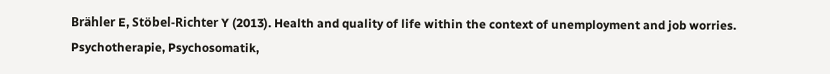Brähler E, Stöbel-Richter Y (2013). Health and quality of life within the context of unemployment and job worries. Psychotherapie, Psychosomatik,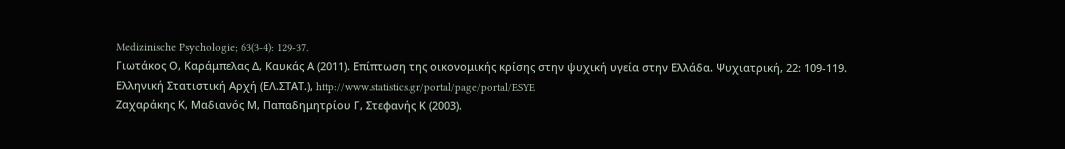Medizinische Psychologie; 63(3-4): 129-37.
Γιωτάκος Ο, Καράμπελας Δ, Καυκάς Α (2011). Επίπτωση της οικονομικής κρίσης στην ψυχική υγεία στην Ελλάδα. Ψυχιατρική, 22: 109-119.
Ελληνική Στατιστική Αρχή (ΕΛ.ΣΤΑΤ.), http://www.statistics.gr/portal/page/portal/ESYE
Ζαχαράκης Κ, Μαδιανός Μ, Παπαδημητρίου Γ, Στεφανής Κ (2003).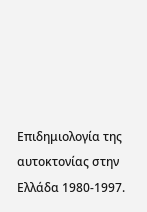Επιδημιολογία της αυτοκτονίας στην Ελλάδα 1980-1997.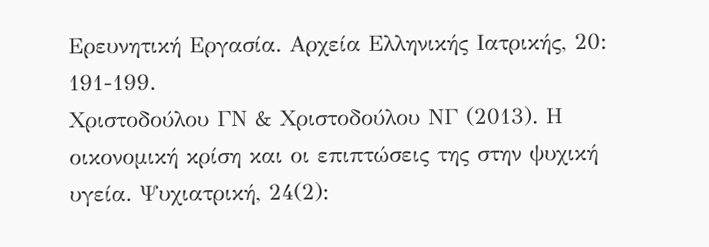Ερευνητική Εργασία. Αρχεία Ελληνικής Ιατρικής, 20: 191-199.
Χριστοδούλου ΓΝ & Χριστοδούλου ΝΓ (2013). Η οικονομική κρίση και οι επιπτώσεις της στην ψυχική υγεία. Ψυχιατρική, 24(2):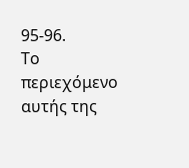95-96.
Το περιεχόμενο αυτής της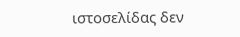ιστοσελίδας δεν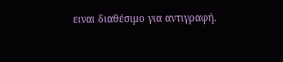ειναι διαθέσιμο για αντιγραφή.